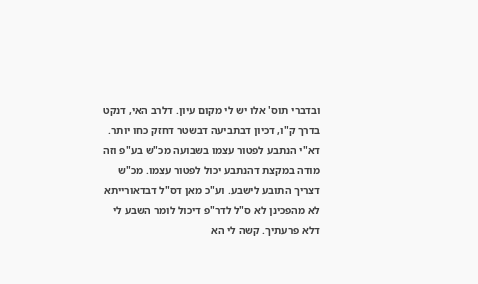ובדברי תוס' אלו יש לי מקום עיון. דלרב האי, דנקט בדרך ק"ו, דכיון דבתביעה דבשטר דחזק כחו יותר. דא"י הנתבע לפטור עצמו בשבועה מכ"ש בע"פ וזה מודה במקצת דהנתבע יכול לפטור עצמו. מכ"ש דצריך התובע לישבע. וע"כ מאן דס"ל דבדאורייתא לא מהפכינן לא ס"ל לדר"פ דיכול לומר השבע לי דלא פרעתיך. קשה לי הא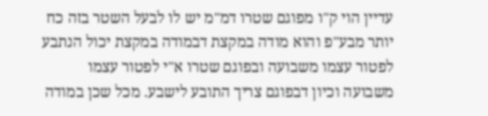עדיין הוי ק"ו מפוגם שטרו דמ"מ יש לו לבעל השטר בזה כח יותר מבע"פ והוא מודה במקצת דבמודה במקצת יכול הנתבע לפטור עצמו משבועה ובפוגם שטרו א"י לפטור עצמו משבועה וכיון דבפוגם צריך התובע לישבע. מכל שכן במודה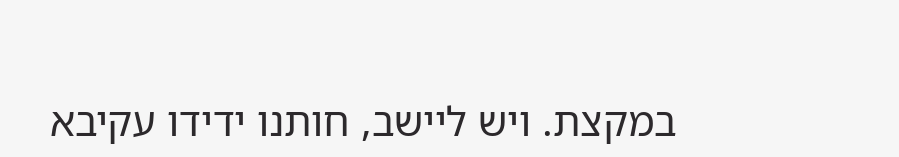במקצת. ויש ליישב, חותנו ידידו עקיבא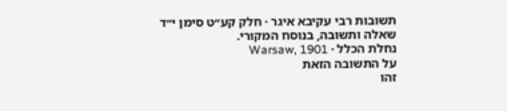תשובות רבי עקיבא איגר · חלק קע״ט סימן י״ד
שאלה ותשובה, בנוסח המקורי.
נחלת הכלל · Warsaw, 1901
על התשובה הזאת
זהו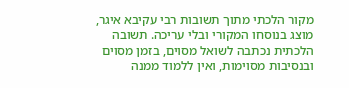מקור הלכתי מתוך תשובות רבי עקיבא איגר, מוצג בנוסחו המקורי ובלי עריכה. תשובה הלכתית נכתבה לשואל מסוים, בזמן מסוים ובנסיבות מסוימות, ואין ללמוד ממנה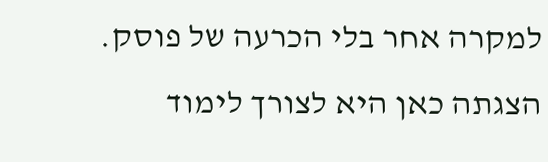למקרה אחר בלי הכרעה של פוסק. הצגתה כאן היא לצורך לימוד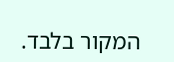המקור בלבד.